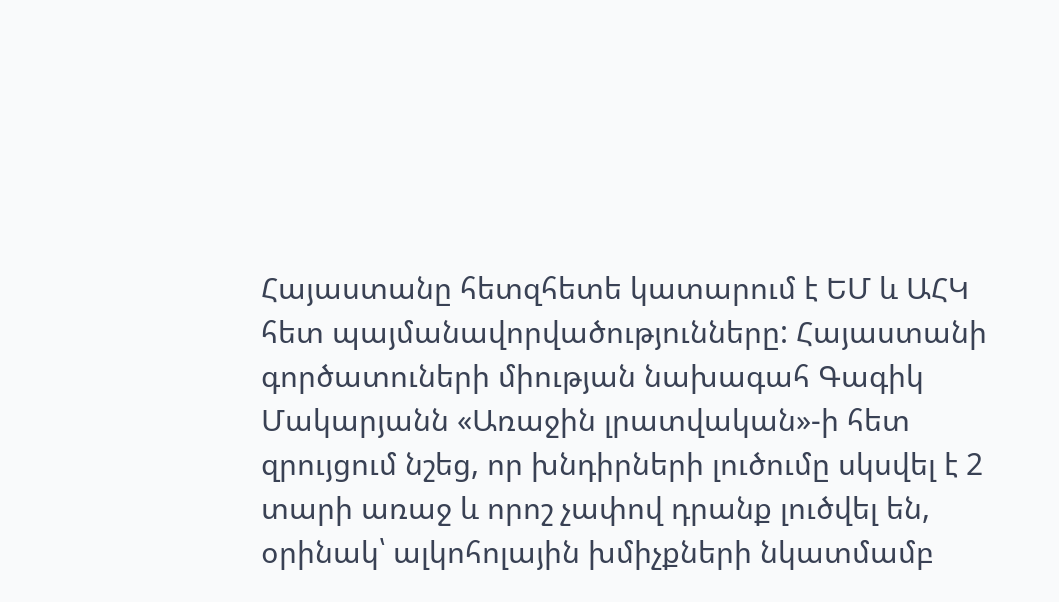Հայաստանը հետզհետե կատարում է ԵՄ և ԱՀԿ հետ պայմանավորվածությունները: Հայաստանի գործատուների միության նախագահ Գագիկ Մակարյանն «Առաջին լրատվական»-ի հետ զրույցում նշեց, որ խնդիրների լուծումը սկսվել է 2 տարի առաջ և որոշ չափով դրանք լուծվել են, օրինակ՝ ալկոհոլային խմիչքների նկատմամբ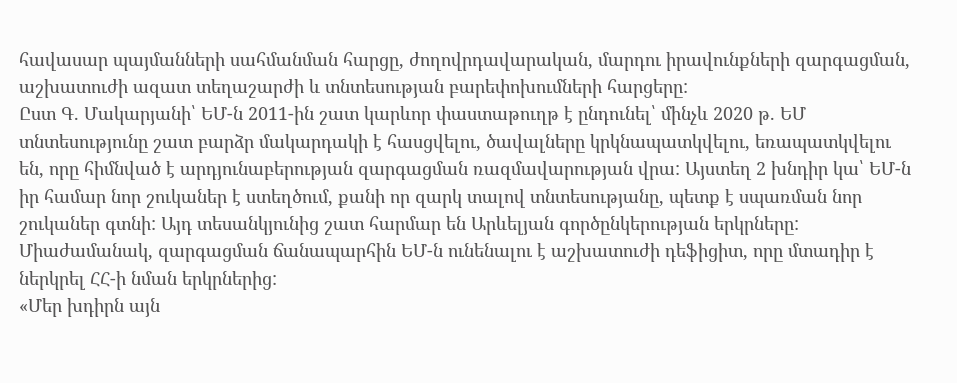հավասար պայմանների սահմանման հարցը, ժողովրդավարական, մարդու իրավունքների զարգացման, աշխատուժի ազատ տեղաշարժի և տնտեսության բարեփոխումների հարցերը:
Ըստ Գ. Մակարյանի՝ ԵՄ-ն 2011-ին շատ կարևոր փաստաթուղթ է ընդունել՝ մինչև 2020 թ. ԵՄ տնտեսությունը շատ բարձր մակարդակի է հասցվելու, ծավալները կրկնապատկվելու, եռապատկվելու են, որը հիմնված է արդյունաբերության զարգացման ռազմավարության վրա: Այստեղ 2 խնդիր կա՝ ԵՄ-ն իր համար նոր շուկաներ է ստեղծում, քանի որ զարկ տալով տնտեսությանը, պետք է սպառման նոր շուկաներ գտնի: Այդ տեսանկյունից շատ հարմար են Արևելյան գործընկերության երկրները: Միաժամանակ, զարգացման ճանապարհին ԵՄ-ն ունենալու է աշխատուժի դեֆիցիտ, որը մտադիր է ներկրել ՀՀ-ի նման երկրներից:
«Մեր խդիրն այն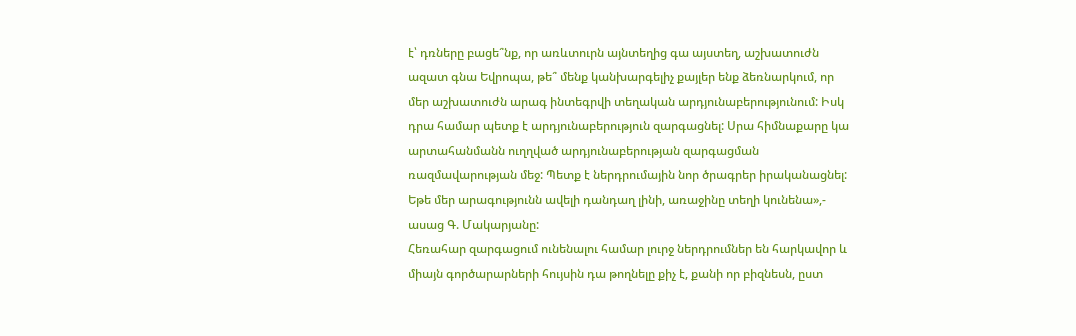է՝ դռները բացե՞նք, որ առևտուրն այնտեղից գա այստեղ, աշխատուժն ազատ գնա Եվրոպա, թե՞ մենք կանխարգելիչ քայլեր ենք ձեռնարկում, որ մեր աշխատուժն արագ ինտեգրվի տեղական արդյունաբերությունում: Իսկ դրա համար պետք է արդյունաբերություն զարգացնել: Սրա հիմնաքարը կա արտահանմանն ուղղված արդյունաբերության զարգացման ռազմավարության մեջ: Պետք է ներդրումային նոր ծրագրեր իրականացնել: Եթե մեր արագությունն ավելի դանդաղ լինի, առաջինը տեղի կունենա»,- ասաց Գ. Մակարյանը:
Հեռահար զարգացում ունենալու համար լուրջ ներդրումներ են հարկավոր և միայն գործարարների հույսին դա թողնելը քիչ է, քանի որ բիզնեսն, ըստ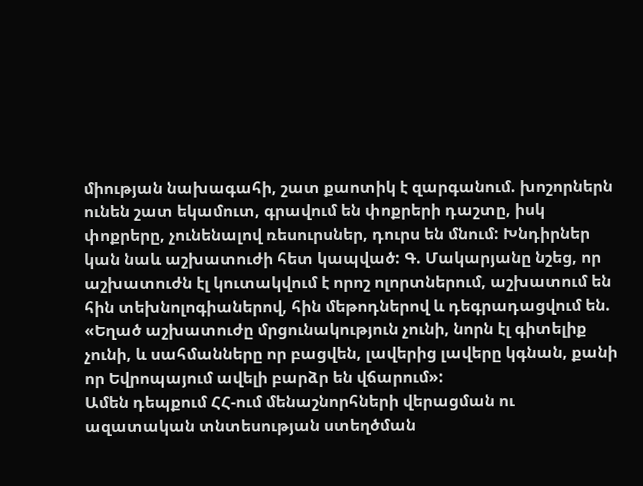միության նախագահի, շատ քաոտիկ է զարգանում. խոշորներն ունեն շատ եկամուտ, գրավում են փոքրերի դաշտը, իսկ փոքրերը, չունենալով ռեսուրսներ, դուրս են մնում: Խնդիրներ կան նաև աշխատուժի հետ կապված: Գ. Մակարյանը նշեց, որ աշխատուժն էլ կուտակվում է որոշ ոլորտներում, աշխատում են հին տեխնոլոգիաներով, հին մեթոդներով և դեգրադացվում են. «Եղած աշխատուժը մրցունակություն չունի, նորն էլ գիտելիք չունի, և սահմանները որ բացվեն, լավերից լավերը կգնան, քանի որ Եվրոպայում ավելի բարձր են վճարում»:
Ամեն դեպքում ՀՀ-ում մենաշնորհների վերացման ու ազատական տնտեսության ստեղծման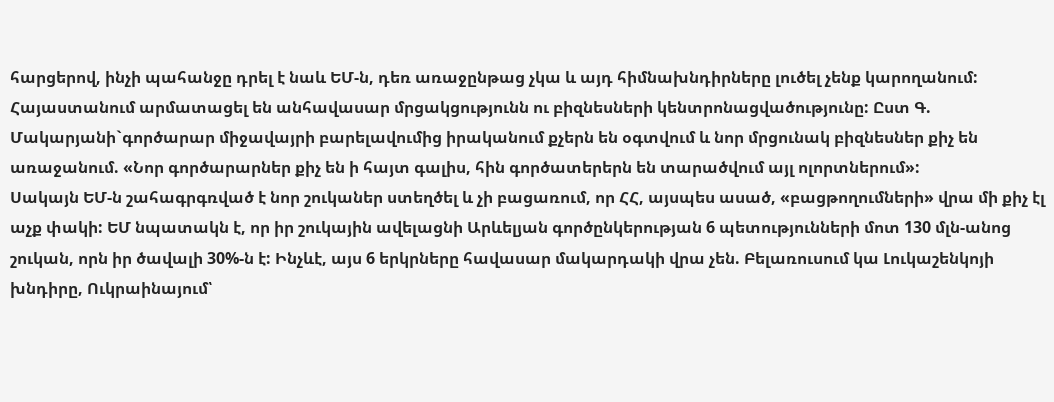հարցերով, ինչի պահանջը դրել է նաև ԵՄ-ն, դեռ առաջընթաց չկա և այդ հիմնախնդիրները լուծել չենք կարողանում: Հայաստանում արմատացել են անհավասար մրցակցությունն ու բիզնեսների կենտրոնացվածությունը: Ըստ Գ. Մակարյանի`գործարար միջավայրի բարելավումից իրականում քչերն են օգտվում և նոր մրցունակ բիզնեսներ քիչ են առաջանում. «Նոր գործարարներ քիչ են ի հայտ գալիս, հին գործատերերն են տարածվում այլ ոլորտներում»:
Սակայն ԵՄ-ն շահագրգռված է նոր շուկաներ ստեղծել և չի բացառում, որ ՀՀ, այսպես ասած, «բացթողումների» վրա մի քիչ էլ աչք փակի: ԵՄ նպատակն է, որ իր շուկային ավելացնի Արևելյան գործընկերության 6 պետությունների մոտ 130 մլն-անոց շուկան, որն իր ծավալի 30%-ն է: Ինչևէ, այս 6 երկրները հավասար մակարդակի վրա չեն. Բելառուսում կա Լուկաշենկոյի խնդիրը, Ուկրաինայում՝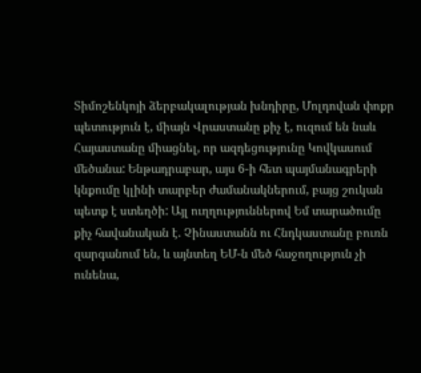Տիմոշենկոյի ձերբակալության խնդիրը, Մոլդովան փոքր պետություն է, միայն Վրաստանը քիչ է, ուզում են նաև Հայաստանը միացնել, որ ազդեցությունը Կովկասում մեծանա: Ենթադրաբար, այս 6-ի հետ պայմանագրերի կնքումը կլինի տարբեր ժամանակներում, բայց շուկան պետք է ստեղծի: Այլ ուղղություններով Եմ տարածումը քիչ հավանական է. Չինաստանն ու Հնդկաստանը բուռն զարգանում են, և այնտեղ ԵՄ-ն մեծ հաջողություն չի ունենա,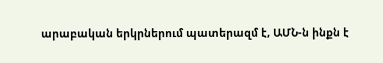արաբական երկրներում պատերազմ է, ԱՄՆ-ն ինքն է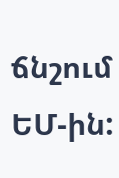ճնշում ԵՄ-ին: